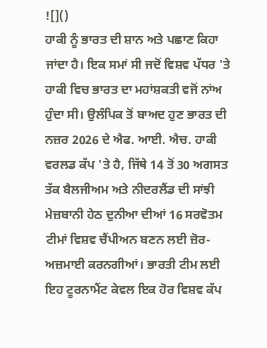![]()
ਹਾਕੀ ਨੂੰ ਭਾਰਤ ਦੀ ਸ਼ਾਨ ਅਤੇ ਪਛਾਣ ਕਿਹਾ ਜਾਂਦਾ ਹੈ। ਇਕ ਸਮਾਂ ਸੀ ਜਦੋਂ ਵਿਸ਼ਵ ਪੱਧਰ 'ਤੇ ਹਾਕੀ ਵਿਚ ਭਾਰਤ ਦਾ ਮਹਾਂਸ਼ਕਤੀ ਵਜੋਂ ਨਾਂਅ ਹੁੰਦਾ ਸੀ। ਉਲੰਪਿਕ ਤੋਂ ਬਾਅਦ ਹੁਣ ਭਾਰਤ ਦੀ ਨਜ਼ਰ 2026 ਦੇ ਐਫ. ਆਈ. ਐਚ. ਹਾਕੀ ਵਰਲਡ ਕੱਪ 'ਤੇ ਹੈ, ਜਿੱਥੇ 14 ਤੋਂ 30 ਅਗਸਤ ਤੱਕ ਬੈਲਜੀਅਮ ਅਤੇ ਨੀਦਰਲੈਂਡ ਦੀ ਸਾਂਝੀ ਮੇਜ਼ਬਾਨੀ ਹੇਠ ਦੁਨੀਆ ਦੀਆਂ 16 ਸਰਵੋਤਮ ਟੀਮਾਂ ਵਿਸ਼ਵ ਚੈਂਪੀਅਨ ਬਣਨ ਲਈ ਜ਼ੋਰ-ਅਜ਼ਮਾਈ ਕਰਨਗੀਆਂ। ਭਾਰਤੀ ਟੀਮ ਲਈ ਇਹ ਟੂਰਨਾਮੈਂਟ ਕੇਵਲ ਇਕ ਹੋਰ ਵਿਸ਼ਵ ਕੱਪ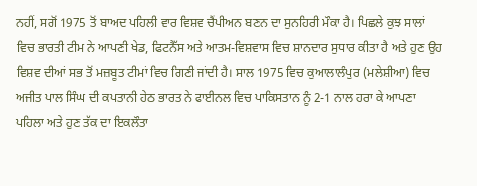ਨਹੀਂ, ਸਗੋਂ 1975 ਤੋਂ ਬਾਅਦ ਪਹਿਲੀ ਵਾਰ ਵਿਸ਼ਵ ਚੈਂਪੀਅਨ ਬਣਨ ਦਾ ਸੁਨਹਿਰੀ ਮੌਕਾ ਹੈ। ਪਿਛਲੇ ਕੁਝ ਸਾਲਾਂ ਵਿਚ ਭਾਰਤੀ ਟੀਮ ਨੇ ਆਪਣੀ ਖੇਡ, ਫਿਟਨੈੱਸ ਅਤੇ ਆਤਮ-ਵਿਸ਼ਵਾਸ ਵਿਚ ਸ਼ਾਨਦਾਰ ਸੁਧਾਰ ਕੀਤਾ ਹੈ ਅਤੇ ਹੁਣ ਉਹ ਵਿਸ਼ਵ ਦੀਆਂ ਸਭ ਤੋਂ ਮਜ਼ਬੂਤ ਟੀਮਾਂ ਵਿਚ ਗਿਣੀ ਜਾਂਦੀ ਹੈ। ਸਾਲ 1975 ਵਿਚ ਕੁਆਲਾਲੰਪੁਰ (ਮਲੇਸ਼ੀਆ) ਵਿਚ ਅਜੀਤ ਪਾਲ ਸਿੰਘ ਦੀ ਕਪਤਾਨੀ ਹੇਠ ਭਾਰਤ ਨੇ ਫਾਈਨਲ ਵਿਚ ਪਾਕਿਸਤਾਨ ਨੂੰ 2-1 ਨਾਲ ਹਰਾ ਕੇ ਆਪਣਾ ਪਹਿਲਾ ਅਤੇ ਹੁਣ ਤੱਕ ਦਾ ਇਕਲੌਤਾ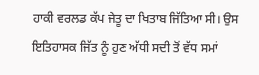ਹਾਕੀ ਵਰਲਡ ਕੱਪ ਜੇਤੂ ਦਾ ਖਿਤਾਬ ਜਿੱਤਿਆ ਸੀ। ਉਸ ਇਤਿਹਾਸਕ ਜਿੱਤ ਨੂੰ ਹੁਣ ਅੱਧੀ ਸਦੀ ਤੋਂ ਵੱਧ ਸਮਾਂ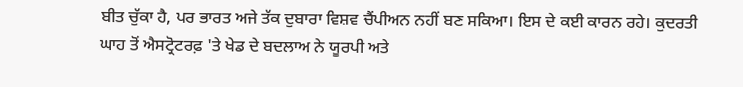ਬੀਤ ਚੁੱਕਾ ਹੈ, ਪਰ ਭਾਰਤ ਅਜੇ ਤੱਕ ਦੁਬਾਰਾ ਵਿਸ਼ਵ ਚੈਂਪੀਅਨ ਨਹੀਂ ਬਣ ਸਕਿਆ। ਇਸ ਦੇ ਕਈ ਕਾਰਨ ਰਹੇ। ਕੁਦਰਤੀ ਘਾਹ ਤੋਂ ਐਸਟ੍ਰੋਟਰਫ਼ 'ਤੇ ਖੇਡ ਦੇ ਬਦਲਾਅ ਨੇ ਯੂਰਪੀ ਅਤੇ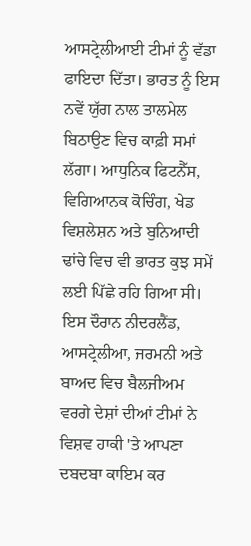ਆਸਟ੍ਰੇਲੀਆਈ ਟੀਮਾਂ ਨੂੰ ਵੱਡਾ ਫਾਇਦਾ ਦਿੱਤਾ। ਭਾਰਤ ਨੂੰ ਇਸ ਨਵੇਂ ਯੁੱਗ ਨਾਲ ਤਾਲਮੇਲ ਬਿਠਾਉਣ ਵਿਚ ਕਾਫ਼ੀ ਸਮਾਂ ਲੱਗਾ। ਆਧੁਨਿਕ ਫਿਟਨੈੱਸ, ਵਿਗਿਆਨਕ ਕੋਚਿੰਗ, ਖੇਡ ਵਿਸ਼ਲੇਸ਼ਨ ਅਤੇ ਬੁਨਿਆਦੀ ਢਾਂਚੇ ਵਿਚ ਵੀ ਭਾਰਤ ਕੁਝ ਸਮੇਂ ਲਈ ਪਿੱਛੇ ਰਹਿ ਗਿਆ ਸੀ। ਇਸ ਦੌਰਾਨ ਨੀਦਰਲੈਂਡ, ਆਸਟ੍ਰੇਲੀਆ, ਜਰਮਨੀ ਅਤੇ ਬਾਅਦ ਵਿਚ ਬੈਲਜੀਅਮ ਵਰਗੇ ਦੇਸ਼ਾਂ ਦੀਆਂ ਟੀਮਾਂ ਨੇ ਵਿਸ਼ਵ ਹਾਕੀ 'ਤੇ ਆਪਣਾ ਦਬਦਬਾ ਕਾਇਮ ਕਰ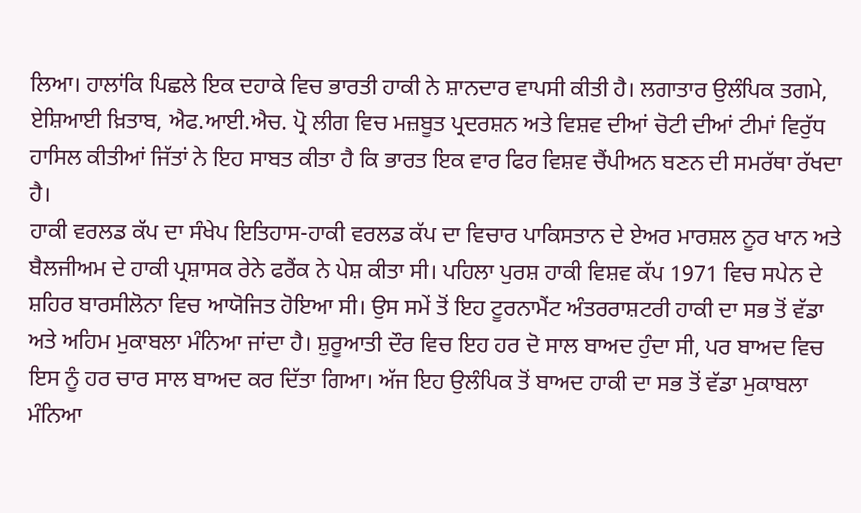ਲਿਆ। ਹਾਲਾਂਕਿ ਪਿਛਲੇ ਇਕ ਦਹਾਕੇ ਵਿਚ ਭਾਰਤੀ ਹਾਕੀ ਨੇ ਸ਼ਾਨਦਾਰ ਵਾਪਸੀ ਕੀਤੀ ਹੈ। ਲਗਾਤਾਰ ਉਲੰਪਿਕ ਤਗਮੇ, ਏਸ਼ਿਆਈ ਖ਼ਿਤਾਬ, ਐਫ.ਆਈ.ਐਚ. ਪ੍ਰੋ ਲੀਗ ਵਿਚ ਮਜ਼ਬੂਤ ਪ੍ਰਦਰਸ਼ਨ ਅਤੇ ਵਿਸ਼ਵ ਦੀਆਂ ਚੋਟੀ ਦੀਆਂ ਟੀਮਾਂ ਵਿਰੁੱਧ ਹਾਸਿਲ ਕੀਤੀਆਂ ਜਿੱਤਾਂ ਨੇ ਇਹ ਸਾਬਤ ਕੀਤਾ ਹੈ ਕਿ ਭਾਰਤ ਇਕ ਵਾਰ ਫਿਰ ਵਿਸ਼ਵ ਚੈਂਪੀਅਨ ਬਣਨ ਦੀ ਸਮਰੱਥਾ ਰੱਖਦਾ ਹੈ।
ਹਾਕੀ ਵਰਲਡ ਕੱਪ ਦਾ ਸੰਖੇਪ ਇਤਿਹਾਸ-ਹਾਕੀ ਵਰਲਡ ਕੱਪ ਦਾ ਵਿਚਾਰ ਪਾਕਿਸਤਾਨ ਦੇ ਏਅਰ ਮਾਰਸ਼ਲ ਨੂਰ ਖਾਨ ਅਤੇ ਬੈਲਜੀਅਮ ਦੇ ਹਾਕੀ ਪ੍ਰਸ਼ਾਸਕ ਰੇਨੇ ਫਰੈਂਕ ਨੇ ਪੇਸ਼ ਕੀਤਾ ਸੀ। ਪਹਿਲਾ ਪੁਰਸ਼ ਹਾਕੀ ਵਿਸ਼ਵ ਕੱਪ 1971 ਵਿਚ ਸਪੇਨ ਦੇ ਸ਼ਹਿਰ ਬਾਰਸੀਲੋਨਾ ਵਿਚ ਆਯੋਜਿਤ ਹੋਇਆ ਸੀ। ਉਸ ਸਮੇਂ ਤੋਂ ਇਹ ਟੂਰਨਾਮੈਂਟ ਅੰਤਰਰਾਸ਼ਟਰੀ ਹਾਕੀ ਦਾ ਸਭ ਤੋਂ ਵੱਡਾ ਅਤੇ ਅਹਿਮ ਮੁਕਾਬਲਾ ਮੰਨਿਆ ਜਾਂਦਾ ਹੈ। ਸ਼ੁਰੂਆਤੀ ਦੌਰ ਵਿਚ ਇਹ ਹਰ ਦੋ ਸਾਲ ਬਾਅਦ ਹੁੰਦਾ ਸੀ, ਪਰ ਬਾਅਦ ਵਿਚ ਇਸ ਨੂੰ ਹਰ ਚਾਰ ਸਾਲ ਬਾਅਦ ਕਰ ਦਿੱਤਾ ਗਿਆ। ਅੱਜ ਇਹ ਉਲੰਪਿਕ ਤੋਂ ਬਾਅਦ ਹਾਕੀ ਦਾ ਸਭ ਤੋਂ ਵੱਡਾ ਮੁਕਾਬਲਾ ਮੰਨਿਆ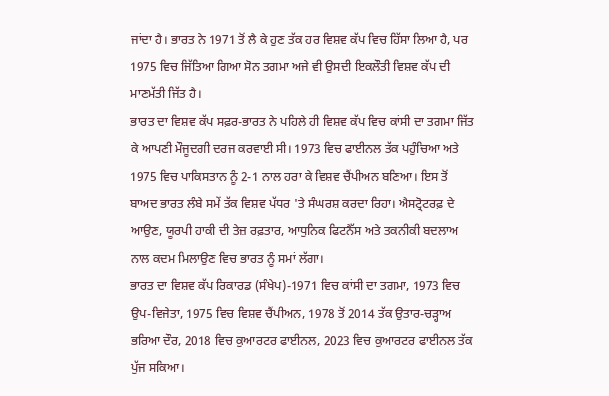ਜਾਂਦਾ ਹੈ। ਭਾਰਤ ਨੇ 1971 ਤੋਂ ਲੈ ਕੇ ਹੁਣ ਤੱਕ ਹਰ ਵਿਸ਼ਵ ਕੱਪ ਵਿਚ ਹਿੱਸਾ ਲਿਆ ਹੈ, ਪਰ 1975 ਵਿਚ ਜਿੱਤਿਆ ਗਿਆ ਸੋਨ ਤਗਮਾ ਅਜੇ ਵੀ ਉਸਦੀ ਇਕਲੌਤੀ ਵਿਸ਼ਵ ਕੱਪ ਦੀ ਮਾਣਮੱਤੀ ਜਿੱਤ ਹੈ।
ਭਾਰਤ ਦਾ ਵਿਸ਼ਵ ਕੱਪ ਸਫ਼ਰ-ਭਾਰਤ ਨੇ ਪਹਿਲੇ ਹੀ ਵਿਸ਼ਵ ਕੱਪ ਵਿਚ ਕਾਂਸੀ ਦਾ ਤਗਮਾ ਜਿੱਤ ਕੇ ਆਪਣੀ ਮੌਜੂਦਗੀ ਦਰਜ ਕਰਵਾਈ ਸੀ। 1973 ਵਿਚ ਫਾਈਨਲ ਤੱਕ ਪਹੁੰਚਿਆ ਅਤੇ 1975 ਵਿਚ ਪਾਕਿਸਤਾਨ ਨੂੰ 2-1 ਨਾਲ ਹਰਾ ਕੇ ਵਿਸ਼ਵ ਚੈਂਪੀਅਨ ਬਣਿਆ। ਇਸ ਤੋਂ ਬਾਅਦ ਭਾਰਤ ਲੰਬੇ ਸਮੇਂ ਤੱਕ ਵਿਸ਼ਵ ਪੱਧਰ 'ਤੇ ਸੰਘਰਸ਼ ਕਰਦਾ ਰਿਹਾ। ਐਸਟ੍ਰੋਟਰਫ਼ ਦੇ ਆਉਣ, ਯੂਰਪੀ ਹਾਕੀ ਦੀ ਤੇਜ਼ ਰਫ਼ਤਾਰ, ਆਧੁਨਿਕ ਫਿਟਨੈੱਸ ਅਤੇ ਤਕਨੀਕੀ ਬਦਲਾਅ ਨਾਲ ਕਦਮ ਮਿਲਾਉਣ ਵਿਚ ਭਾਰਤ ਨੂੰ ਸਮਾਂ ਲੱਗਾ।
ਭਾਰਤ ਦਾ ਵਿਸ਼ਵ ਕੱਪ ਰਿਕਾਰਡ (ਸੰਖੇਪ)-1971 ਵਿਚ ਕਾਂਸੀ ਦਾ ਤਗਮਾ, 1973 ਵਿਚ ਉਪ-ਵਿਜੇਤਾ, 1975 ਵਿਚ ਵਿਸ਼ਵ ਚੈਂਪੀਅਨ, 1978 ਤੋਂ 2014 ਤੱਕ ਉਤਾਰ-ਚੜ੍ਹਾਅ ਭਰਿਆ ਦੌਰ, 2018 ਵਿਚ ਕੁਆਰਟਰ ਫਾਈਨਲ, 2023 ਵਿਚ ਕੁਆਰਟਰ ਫਾਈਨਲ ਤੱਕ ਪੁੱਜ ਸਕਿਆ।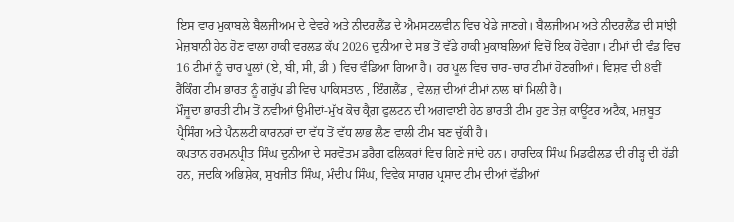ਇਸ ਵਾਰ ਮੁਕਾਬਲੇ ਬੈਲਜੀਅਮ ਦੇ ਵੇਵਰੇ ਅਤੇ ਨੀਦਰਲੈਂਡ ਦੇ ਐਮਸਟਲਵੀਨ ਵਿਚ ਖੇਡੇ ਜਾਣਗੇ। ਬੈਲਜੀਅਮ ਅਤੇ ਨੀਦਰਲੈਂਡ ਦੀ ਸਾਂਝੀ ਮੇਜ਼ਬਾਨੀ ਹੇਠ ਹੋਣ ਵਾਲਾ ਹਾਕੀ ਵਰਲਡ ਕੱਪ 2026 ਦੁਨੀਆ ਦੇ ਸਭ ਤੋਂ ਵੱਡੇ ਹਾਕੀ ਮੁਕਾਬਲਿਆਂ ਵਿਚੋਂ ਇਕ ਹੋਵੇਗਾ। ਟੀਮਾਂ ਦੀ ਵੰਡ ਵਿਚ 16 ਟੀਮਾਂ ਨੂੰ ਚਾਰ ਪੂਲਾਂ (ਏ, ਬੀ, ਸੀ, ਡੀ ) ਵਿਚ ਵੰਡਿਆ ਗਿਆ ਹੈ। ਹਰ ਪੂਲ ਵਿਚ ਚਾਰ-ਚਾਰ ਟੀਮਾਂ ਹੋਣਗੀਆਂ। ਵਿਸ਼ਵ ਦੀ 8ਵੀਂ ਰੈਂਕਿੰਗ ਟੀਮ ਭਾਰਤ ਨੂੰ ਗਰੁੱਪ ਡੀ ਵਿਚ ਪਾਕਿਸਤਾਨ , ਇੰਗਲੈਂਡ , ਵੇਲਜ਼ ਦੀਆਂ ਟੀਮਾਂ ਨਾਲ ਥਾਂ ਮਿਲੀ ਹੈ।
ਮੌਜੂਦਾ ਭਾਰਤੀ ਟੀਮ ਤੋਂ ਨਵੀਆਂ ਉਮੀਦਾਂ-ਮੁੱਖ ਕੋਚ ਕ੍ਰੈਗ ਫੁਲਟਨ ਦੀ ਅਗਵਾਈ ਹੇਠ ਭਾਰਤੀ ਟੀਮ ਹੁਣ ਤੇਜ਼ ਕਾਊਂਟਰ ਅਟੈਕ, ਮਜ਼ਬੂਤ ਪ੍ਰੈਸਿੰਗ ਅਤੇ ਪੈਨਲਟੀ ਕਾਰਨਰਾਂ ਦਾ ਵੱਧ ਤੋਂ ਵੱਧ ਲਾਭ ਲੈਣ ਵਾਲੀ ਟੀਮ ਬਣ ਚੁੱਕੀ ਹੈ।
ਕਪਤਾਨ ਹਰਮਨਪ੍ਰੀਤ ਸਿੰਘ ਦੁਨੀਆ ਦੇ ਸਰਵੋਤਮ ਡਰੈਗ ਫਲਿਕਰਾਂ ਵਿਚ ਗਿਣੇ ਜਾਂਦੇ ਹਨ। ਹਾਰਦਿਕ ਸਿੰਘ ਮਿਡਫੀਲਡ ਦੀ ਰੀੜ੍ਹ ਦੀ ਹੱਡੀ ਹਨ, ਜਦਕਿ ਅਭਿਸ਼ੇਕ, ਸੁਖਜੀਤ ਸਿੰਘ, ਮੰਦੀਪ ਸਿੰਘ, ਵਿਵੇਕ ਸਾਗਰ ਪ੍ਰਸਾਦ ਟੀਮ ਦੀਆਂ ਵੱਡੀਆਂ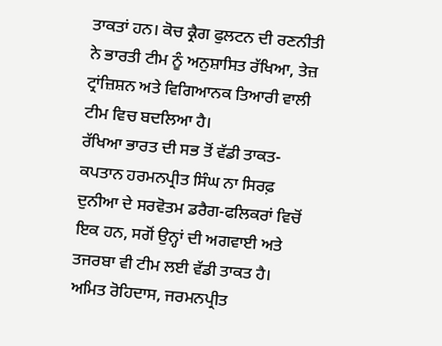ਤਾਕਤਾਂ ਹਨ। ਕੋਚ ਕ੍ਰੈਗ ਫੁਲਟਨ ਦੀ ਰਣਨੀਤੀ ਨੇ ਭਾਰਤੀ ਟੀਮ ਨੂੰ ਅਨੁਸ਼ਾਸਿਤ ਰੱਖਿਆ, ਤੇਜ਼ ਟ੍ਰਾਂਜ਼ਿਸ਼ਨ ਅਤੇ ਵਿਗਿਆਨਕ ਤਿਆਰੀ ਵਾਲੀ ਟੀਮ ਵਿਚ ਬਦਲਿਆ ਹੈ।
ਰੱਖਿਆ ਭਾਰਤ ਦੀ ਸਭ ਤੋਂ ਵੱਡੀ ਤਾਕਤ-ਕਪਤਾਨ ਹਰਮਨਪ੍ਰੀਤ ਸਿੰਘ ਨਾ ਸਿਰਫ਼ ਦੁਨੀਆ ਦੇ ਸਰਵੋਤਮ ਡਰੈਗ-ਫਲਿਕਰਾਂ ਵਿਚੋਂ ਇਕ ਹਨ, ਸਗੋਂ ਉਨ੍ਹਾਂ ਦੀ ਅਗਵਾਈ ਅਤੇ ਤਜਰਬਾ ਵੀ ਟੀਮ ਲਈ ਵੱਡੀ ਤਾਕਤ ਹੈ। ਅਮਿਤ ਰੋਹਿਦਾਸ, ਜਰਮਨਪ੍ਰੀਤ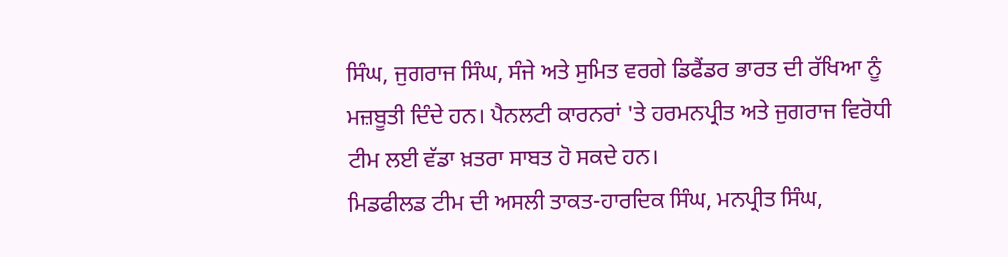ਸਿੰਘ, ਜੁਗਰਾਜ ਸਿੰਘ, ਸੰਜੇ ਅਤੇ ਸੁਮਿਤ ਵਰਗੇ ਡਿਫੈਂਡਰ ਭਾਰਤ ਦੀ ਰੱਖਿਆ ਨੂੰ ਮਜ਼ਬੂਤੀ ਦਿੰਦੇ ਹਨ। ਪੈਨਲਟੀ ਕਾਰਨਰਾਂ 'ਤੇ ਹਰਮਨਪ੍ਰੀਤ ਅਤੇ ਜੁਗਰਾਜ ਵਿਰੋਧੀ ਟੀਮ ਲਈ ਵੱਡਾ ਖ਼ਤਰਾ ਸਾਬਤ ਹੋ ਸਕਦੇ ਹਨ।
ਮਿਡਫੀਲਡ ਟੀਮ ਦੀ ਅਸਲੀ ਤਾਕਤ-ਹਾਰਦਿਕ ਸਿੰਘ, ਮਨਪ੍ਰੀਤ ਸਿੰਘ,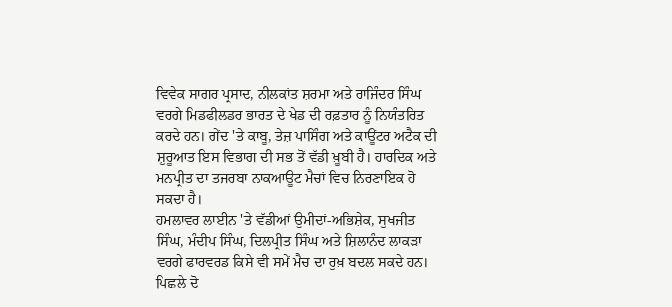ਵਿਵੇਕ ਸਾਗਰ ਪ੍ਰਸਾਦ, ਨੀਲਕਾਂਤ ਸ਼ਰਮਾ ਅਤੇ ਰਾਜਿੰਦਰ ਸਿੰਘ ਵਰਗੇ ਮਿਡਫੀਲਡਰ ਭਾਰਤ ਦੇ ਖੇਡ ਦੀ ਰਫ਼ਤਾਰ ਨੂੰ ਨਿਯੰਤਰਿਤ ਕਰਦੇ ਹਨ। ਗੇਂਦ 'ਤੇ ਕਾਬੂ, ਤੇਜ਼ ਪਾਸਿੰਗ ਅਤੇ ਕਾਊਂਟਰ ਅਟੈਕ ਦੀ ਸ਼ੁਰੂਆਤ ਇਸ ਵਿਭਾਗ ਦੀ ਸਭ ਤੋਂ ਵੱਡੀ ਖ਼ੂਬੀ ਹੈ। ਹਾਰਦਿਕ ਅਤੇ ਮਨਪ੍ਰੀਤ ਦਾ ਤਜਰਬਾ ਨਾਕਆਊਟ ਮੈਚਾਂ ਵਿਚ ਨਿਰਣਾਇਕ ਹੋ ਸਕਦਾ ਹੈ।
ਹਮਲਾਵਰ ਲਾਈਨ 'ਤੇ ਵੱਡੀਆਂ ਉਮੀਦਾਂ-ਅਭਿਸ਼ੇਕ, ਸੁਖਜੀਤ ਸਿੰਘ, ਮੰਦੀਪ ਸਿੰਘ, ਦਿਲਪ੍ਰੀਤ ਸਿੰਘ ਅਤੇ ਸ਼ਿਲਾਨੰਦ ਲਾਕੜਾ ਵਰਗੇ ਫਾਰਵਰਡ ਕਿਸੇ ਵੀ ਸਮੇਂ ਮੈਚ ਦਾ ਰੁਖ਼ ਬਦਲ ਸਕਦੇ ਹਨ। ਪਿਛਲੇ ਦੋ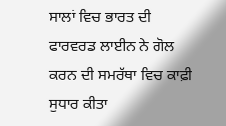ਸਾਲਾਂ ਵਿਚ ਭਾਰਤ ਦੀ ਫਾਰਵਰਡ ਲਾਈਨ ਨੇ ਗੋਲ ਕਰਨ ਦੀ ਸਮਰੱਥਾ ਵਿਚ ਕਾਫ਼ੀ ਸੁਧਾਰ ਕੀਤਾ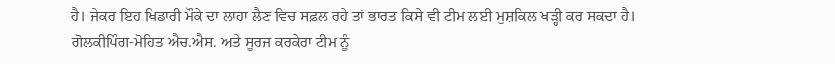ਹੈ। ਜੇਕਰ ਇਹ ਖਿਡਾਰੀ ਮੌਕੇ ਦਾ ਲਾਹਾ ਲੈਣ ਵਿਚ ਸਫ਼ਲ ਰਹੇ ਤਾਂ ਭਾਰਤ ਕਿਸੇ ਵੀ ਟੀਮ ਲਈ ਮੁਸ਼ਕਿਲ ਖੜ੍ਹੀ ਕਰ ਸਕਦਾ ਹੈ।
ਗੋਲਕੀਪਿੰਗ-ਮੋਹਿਤ ਐਚ.ਐਸ. ਅਤੇ ਸੂਰਜ ਕਰਕੇਰਾ ਟੀਮ ਨੂੰ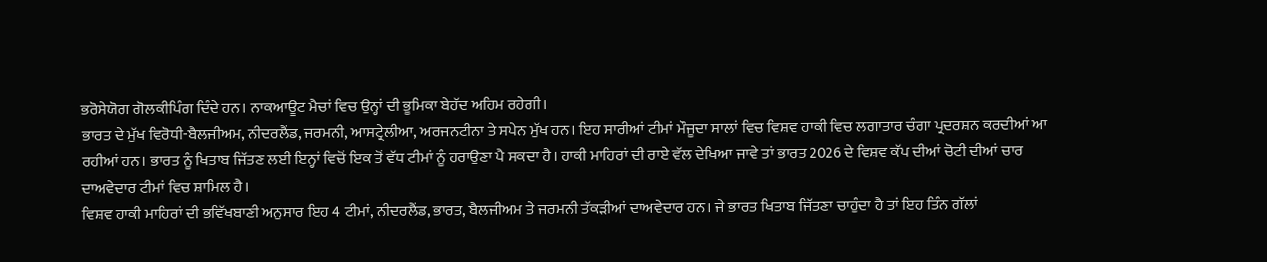ਭਰੋਸੇਯੋਗ ਗੋਲਕੀਪਿੰਗ ਦਿੰਦੇ ਹਨ। ਨਾਕਆਊਟ ਮੈਚਾਂ ਵਿਚ ਉਨ੍ਹਾਂ ਦੀ ਭੂਮਿਕਾ ਬੇਹੱਦ ਅਹਿਮ ਰਹੇਗੀ।
ਭਾਰਤ ਦੇ ਮੁੱਖ ਵਿਰੋਧੀ-ਬੈਲਜੀਅਮ, ਨੀਦਰਲੈਂਡ, ਜਰਮਨੀ, ਆਸਟ੍ਰੇਲੀਆ, ਅਰਜਨਟੀਨਾ ਤੇ ਸਪੇਨ ਮੁੱਖ ਹਨ। ਇਹ ਸਾਰੀਆਂ ਟੀਮਾਂ ਮੌਜੂਦਾ ਸਾਲਾਂ ਵਿਚ ਵਿਸ਼ਵ ਹਾਕੀ ਵਿਚ ਲਗਾਤਾਰ ਚੰਗਾ ਪ੍ਰਦਰਸ਼ਨ ਕਰਦੀਆਂ ਆ ਰਹੀਆਂ ਹਨ। ਭਾਰਤ ਨੂੰ ਖਿਤਾਬ ਜਿੱਤਣ ਲਈ ਇਨ੍ਹਾਂ ਵਿਚੋਂ ਇਕ ਤੋਂ ਵੱਧ ਟੀਮਾਂ ਨੂੰ ਹਰਾਉਣਾ ਪੈ ਸਕਦਾ ਹੈ। ਹਾਕੀ ਮਾਹਿਰਾਂ ਦੀ ਰਾਏ ਵੱਲ ਦੇਖਿਆ ਜਾਵੇ ਤਾਂ ਭਾਰਤ 2026 ਦੇ ਵਿਸ਼ਵ ਕੱਪ ਦੀਆਂ ਚੋਟੀ ਦੀਆਂ ਚਾਰ ਦਾਅਵੇਦਾਰ ਟੀਮਾਂ ਵਿਚ ਸ਼ਾਮਿਲ ਹੈ।
ਵਿਸ਼ਵ ਹਾਕੀ ਮਾਹਿਰਾਂ ਦੀ ਭਵਿੱਖਬਾਣੀ ਅਨੁਸਾਰ ਇਹ 4 ਟੀਮਾਂ, ਨੀਦਰਲੈਂਡ, ਭਾਰਤ, ਬੈਲਜੀਅਮ ਤੇ ਜਰਮਨੀ ਤੱਕੜੀਆਂ ਦਾਅਵੇਦਾਰ ਹਨ। ਜੇ ਭਾਰਤ ਖਿਤਾਬ ਜਿੱਤਣਾ ਚਾਹੁੰਦਾ ਹੈ ਤਾਂ ਇਹ ਤਿੰਨ ਗੱਲਾਂ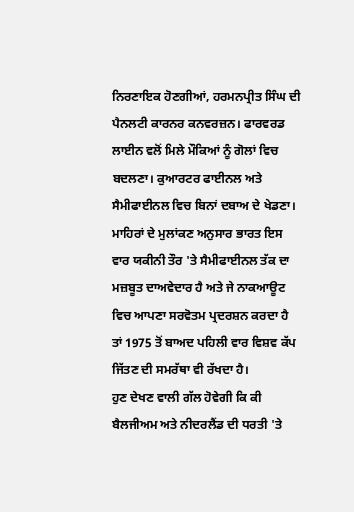ਨਿਰਣਾਇਕ ਹੋਣਗੀਆਂ, ਹਰਮਨਪ੍ਰੀਤ ਸਿੰਘ ਦੀ ਪੈਨਲਟੀ ਕਾਰਨਰ ਕਨਵਰਜ਼ਨ। ਫਾਰਵਰਡ ਲਾਈਨ ਵਲੋਂ ਮਿਲੇ ਮੌਕਿਆਂ ਨੂੰ ਗੋਲਾਂ ਵਿਚ ਬਦਲਣਾ। ਕੁਆਰਟਰ ਫਾਈਨਲ ਅਤੇ ਸੈਮੀਫਾਈਨਲ ਵਿਚ ਬਿਨਾਂ ਦਬਾਅ ਦੇ ਖੇਡਣਾ। ਮਾਹਿਰਾਂ ਦੇ ਮੁਲਾਂਕਣ ਅਨੁਸਾਰ ਭਾਰਤ ਇਸ ਵਾਰ ਯਕੀਨੀ ਤੌਰ 'ਤੇ ਸੈਮੀਫਾਈਨਲ ਤੱਕ ਦਾ ਮਜ਼ਬੂਤ ਦਾਅਵੇਦਾਰ ਹੈ ਅਤੇ ਜੇ ਨਾਕਆਊਟ ਵਿਚ ਆਪਣਾ ਸਰਵੋਤਮ ਪ੍ਰਦਰਸ਼ਨ ਕਰਦਾ ਹੈ ਤਾਂ 1975 ਤੋਂ ਬਾਅਦ ਪਹਿਲੀ ਵਾਰ ਵਿਸ਼ਵ ਕੱਪ ਜਿੱਤਣ ਦੀ ਸਮਰੱਥਾ ਵੀ ਰੱਖਦਾ ਹੈ।
ਹੁਣ ਦੇਖਣ ਵਾਲੀ ਗੱਲ ਹੋਵੇਗੀ ਕਿ ਕੀ ਬੈਲਜੀਅਮ ਅਤੇ ਨੀਦਰਲੈਂਡ ਦੀ ਧਰਤੀ 'ਤੇ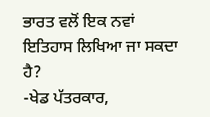ਭਾਰਤ ਵਲੋਂ ਇਕ ਨਵਾਂ ਇਤਿਹਾਸ ਲਿਖਿਆ ਜਾ ਸਕਦਾ ਹੈ?
-ਖੇਡ ਪੱਤਰਕਾਰ,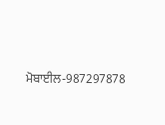ਮੋਬਾਈਲ-987297878